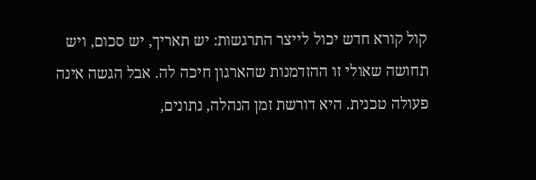קול קורא חדש יכול לייצר התרגשות: יש תאריך, יש סכום, ויש תחושה שאולי זו ההזדמנות שהארגון חיכה לה. אבל הגשה אינה פעולה טכנית. היא דורשת זמן הנהלה, נתונים,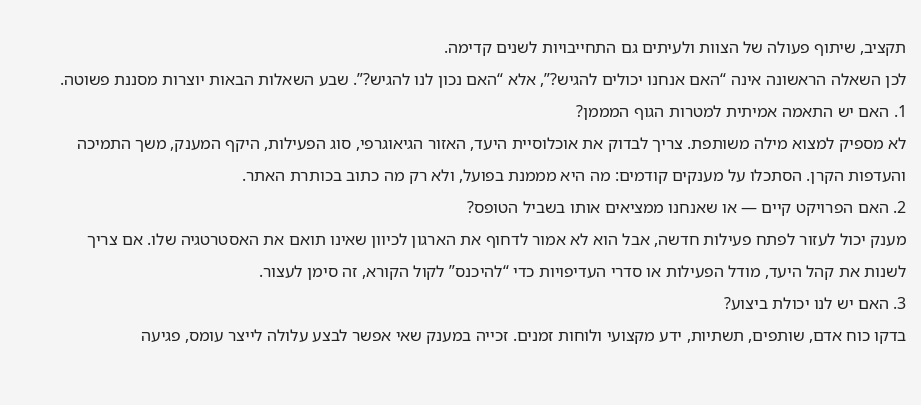תקציב, שיתוף פעולה של הצוות ולעיתים גם התחייבויות לשנים קדימה.
לכן השאלה הראשונה אינה “האם אנחנו יכולים להגיש?”, אלא “האם נכון לנו להגיש?”. שבע השאלות הבאות יוצרות מסננת פשוטה.
1. האם יש התאמה אמיתית למטרות הגוף המממן?
לא מספיק למצוא מילה משותפת. צריך לבדוק את אוכלוסיית היעד, האזור הגיאוגרפי, סוג הפעילות, היקף המענק, משך התמיכה והעדפות הקרן. הסתכלו על מענקים קודמים: מה היא מממנת בפועל, ולא רק מה כתוב בכותרת האתר.
2. האם הפרויקט קיים — או שאנחנו ממציאים אותו בשביל הטופס?
מענק יכול לעזור לפתח פעילות חדשה, אבל הוא לא אמור לדחוף את הארגון לכיוון שאינו תואם את האסטרטגיה שלו. אם צריך לשנות את קהל היעד, מודל הפעילות או סדרי העדיפויות כדי “להיכנס” לקול הקורא, זה סימן לעצור.
3. האם יש לנו יכולת ביצוע?
בדקו כוח אדם, שותפים, תשתיות, ידע מקצועי ולוחות זמנים. זכייה במענק שאי אפשר לבצע עלולה לייצר עומס, פגיעה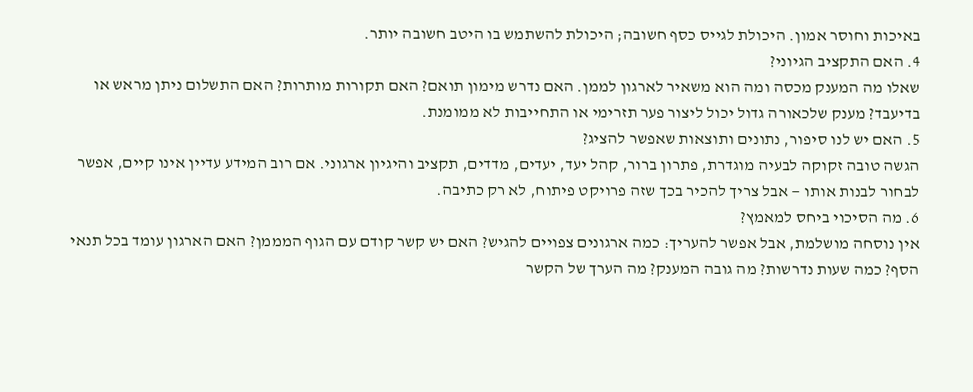באיכות וחוסר אמון. היכולת לגייס כסף חשובה; היכולת להשתמש בו היטב חשובה יותר.
4. האם התקציב הגיוני?
שאלו מה המענק מכסה ומה הוא משאיר לארגון לממן. האם נדרש מימון תואם? האם תקורות מותרות? האם התשלום ניתן מראש או בדיעבד? מענק שלכאורה גדול יכול ליצור פער תזרימי או התחייבות לא ממומנת.
5. האם יש לנו סיפור, נתונים ותוצאות שאפשר להציג?
הגשה טובה זקוקה לבעיה מוגדרת, פתרון ברור, קהל יעד, יעדים, מדדים, תקציב והיגיון ארגוני. אם רוב המידע עדיין אינו קיים, אפשר לבחור לבנות אותו — אבל צריך להכיר בכך שזה פרויקט פיתוח, לא רק כתיבה.
6. מה הסיכוי ביחס למאמץ?
אין נוסחה מושלמת, אבל אפשר להעריך: כמה ארגונים צפויים להגיש? האם יש קשר קודם עם הגוף המממן? האם הארגון עומד בכל תנאי הסף? כמה שעות נדרשות? מה גובה המענק? מה הערך של הקשר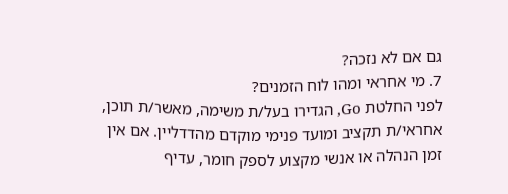גם אם לא נזכה?
7. מי אחראי ומהו לוח הזמנים?
לפני החלטת Go, הגדירו בעל/ת משימה, מאשר/ת תוכן, אחראי/ת תקציב ומועד פנימי מוקדם מהדדליין. אם אין זמן הנהלה או אנשי מקצוע לספק חומר, עדיף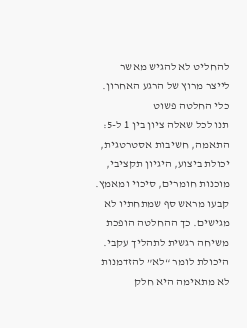להחליט לא להגיש מאשר לייצר מרוץ של הרגע האחרון.
כלי החלטה פשוט
תנו לכל שאלה ציון בין 1 ל-5: התאמה, חשיבות אסטרטגית, יכולת ביצוע, היגיון תקציבי, מוכנות חומרים, סיכוי ומאמץ. קבעו מראש סף שמתחתיו לא מגישים. כך ההחלטה הופכת משיחה רגשית לתהליך עקבי.
היכולת לומר “לא” להזדמנות לא מתאימה היא חלק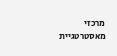מרכזי מאסטרטגיית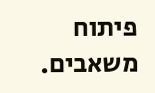פיתוח משאבים.